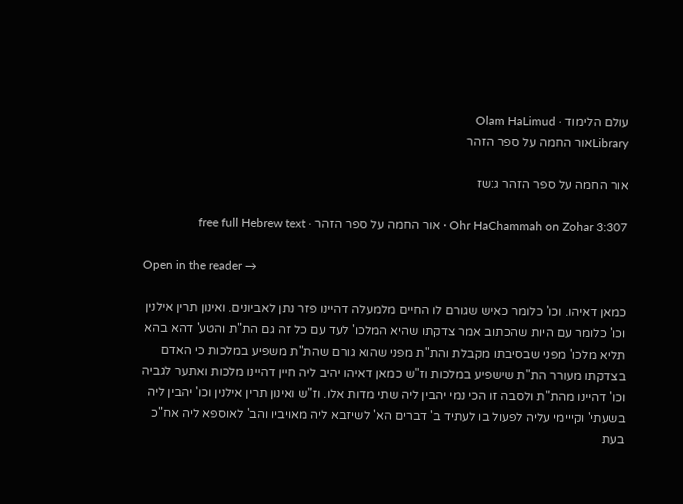עולם הלימוד · Olam HaLimud
Libraryאור החמה על ספר הזהר

אור החמה על ספר הזהר ג:שז

Ohr HaChammah on Zohar 3:307 · אור החמה על ספר הזהר · free full Hebrew text

Open in the reader →

כמאן דאיהו. וכו' כלומר כאיש שגורם לו החיים מלמעלה דהיינו פזר נתן לאביונים. ואינון תרין אילנין וכו' כלומר עם היות שהכתוב אמר צדקתו שהיא המלכו' לעד עם כל זה גם הת"ת והטע' דהא בהא תליא מלכו' מפני שבסיבתו מקבלת והת"ת מפני שהוא גורם שהת"ת משפיע במלכות כי האדם בצדקתו מעורר הת"ת שישפיע במלכות וז"ש כמאן דאיהו יהיב ליה חיין דהיינו מלכות ואתער לגביה וכו' דהיינו מהת"ת ולסבה זו הכי נמי יהבין ליה שתי מדות אלו. וז"ש ואינון תרין אילנין וכו' יהבין ליה בשעתי' וקייימי עליה לפעול בו לעתיד ב' דברים הא' לשיזבא ליה מאויביו והב' לאוספא ליה אח"כ בעת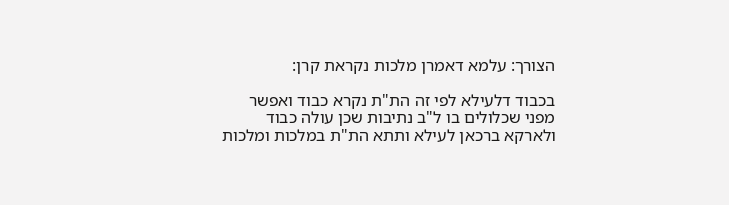הצורך: עלמא דאמרן מלכות נקראת קרן:

בכבוד דלעילא לפי זה הת"ת נקרא כבוד ואפשר מפני שכלולים בו ל"ב נתיבות שכן עולה כבוד ולארקא ברכאן לעילא ותתא הת"ת במלכות ומלכות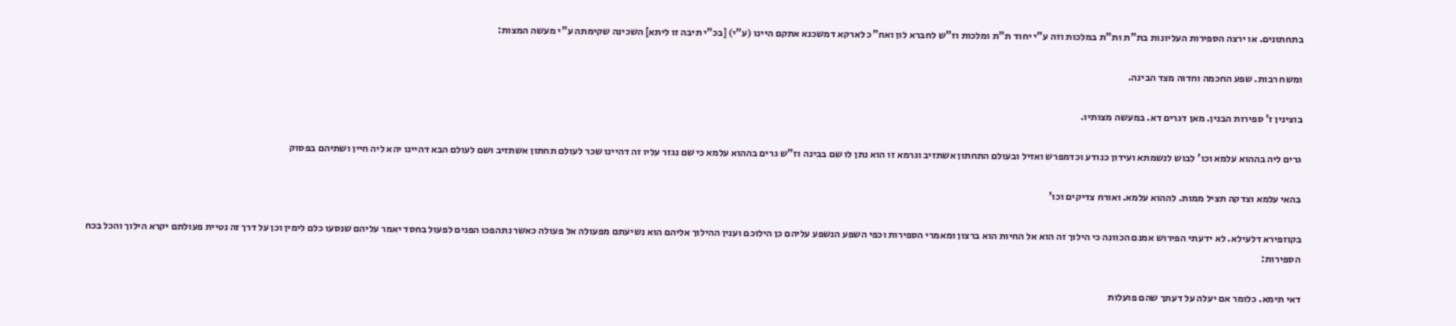בתחתונים. או ירצה הספירות העליונות בת"ת ות"ת במלכות וזה ע"י יחוד ת"ת ומלכות וז"ש לחברא לון ואח"כ לארקא דמשכנא אתקם היינו (ע"י) [בכ"י תיבה זו ליתא] השכינה שקימתה ע"י מעשה המצות:

ומשח רבות. שפע החכמה וחדוה מצד הבינה.

בוצינין ז' ספירות הבנין. מאן דגרים דא. במעשה מצותיו.

גרים ליה בההוא עלמא וכו' לבוש לנשמתא ועידון כנודע וכדמפרש ואזיל ובעולם התחתון אשתזיב וגרמא זו הוא נתן לו שם בבינה וז"ש גרים בההוא עלמא כי שם נגזר עליו זה דהיינו שכר לעולם תחתון אשתזיב ושם לעולם הבא דהיינו יהא ליה חיין ושתיהם בפסוק

בהאי עלמא וצדקה תציל ממות. לההוא עלמא. ואורח צדיקים וכו'

בקוזפירא דלעילא. לא ידעתי הפירוש אמנם הכוונה כי הילוך זה הוא אל החיות הוא ברצון ומאמרי הספירות וכפי השפע הנשפע עליהם כן הילוכם וענין ההילוך אליהם הוא נשיעתם מפעולה אל פעולה כאשר נתהפכו הפנים לפעול בחסד יאמר עליהם שנסעו כלם לימין וכן על דרך זה נטיית פעולתם יקרא הילוך והכל בכח הספירות:

דאי תימא. כלומר אם יעלה על דעתך שהם פועלות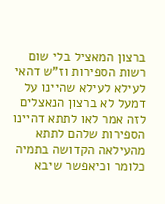ברצון המאציל בלי שום רשות הספירות וז"ש דהאי לעילא לעילא שהיינו על דמעל לא ברצון הנאצלים לזה אמר לאו לתתא דהיינו הספירות שלהם לתתא מהעילאה הקדושה בתמיה כלומר וכיאפשר שיבא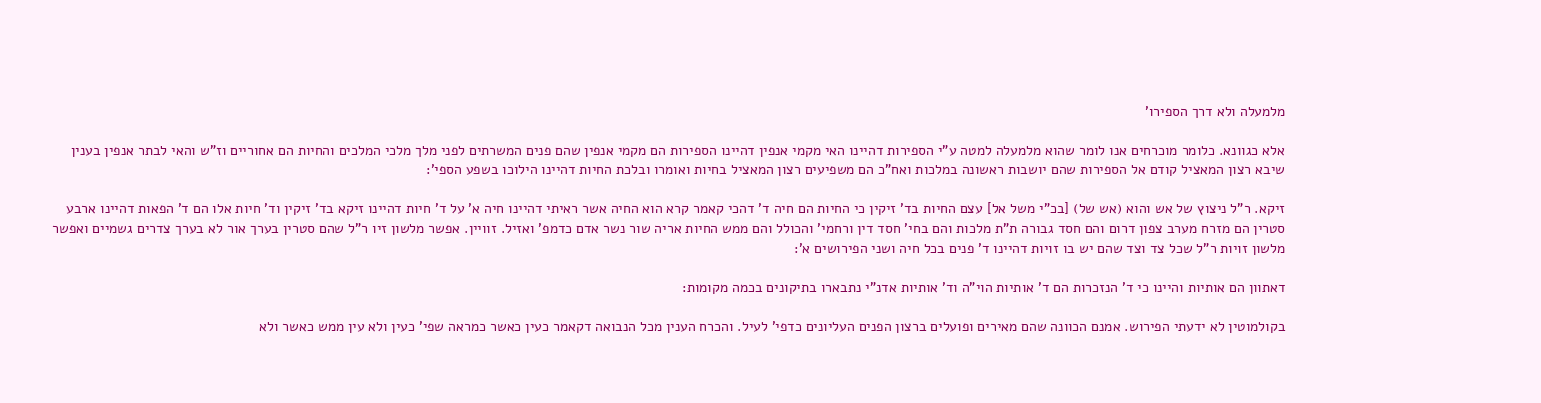מלמעלה ולא דרך הספירו'

אלא כגוונא. כלומר מוכרחים אנו לומר שהוא מלמעלה למטה ע"י הספירות דהיינו האי מקמי אנפין דהיינו הספירות הם מקמי אנפין שהם פנים המשרתים לפני מלך מלכי המלכים והחיות הם אחוריים וז"ש והאי לבתר אנפין בענין שיבא רצון המאציל קודם אל הספירות שהם יושבות ראשונה במלכות ואח"כ הם משפיעים רצון המאציל בחיות ואומרו ובלכת החיות דהיינו הילוכו בשפע הספי':

זיקא. ר"ל ניצוץ של אש והוא (אש של) [בכ"י משל אל] עצם החיות בד' זיקין כי החיות הם חיה ד' דהכי קאמר קרא הוא החיה אשר ראיתי דהיינו חיה א' על ד' חיות דהיינו זיקא בד' זיקין וד' חיות אלו הם ד' הפאות דהיינו ארבע סטרין הם מזרח מערב צפון דרום והם חסד גבורה ת"ת מלכות והם בחי' חסד דין ורחמי' והכולל והם ממש החיות אריה שור נשר אדם כדמפ' ואזיל. זוויין. אפשר מלשון זיו ר"ל שהם סטרין בערך אור לא בערך צדרים גשמיים ואפשר מלשון זויות ר"ל שכל צד וצד שהם יש בו זויות דהיינו ד' פנים בכל חיה ושני הפירושים א':

דאתוון הם אותיות והיינו כי ד' הנזכרות הם ד' אותיות הוי"ה וד' אותיות אדנ"י נתבארו בתיקונים בכמה מקומות:

בקולמוטין לא ידעתי הפירוש. אמנם הכוונה שהם מאירים ופועלים ברצון הפנים העליונים כדפי' לעיל. והכרח הענין מכל הנבואה דקאמר כעין כאשר כמראה שפי' כעין ולא עין ממש כאשר ולא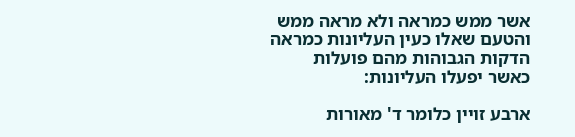אשר ממש כמראה ולא מראה ממש והטעם שאלו כעין העליונות כמראה הדקות הגבוהות מהם פועלות כאשר יפעלו העליונות:

ארבע זויין כלומר ד' מאורות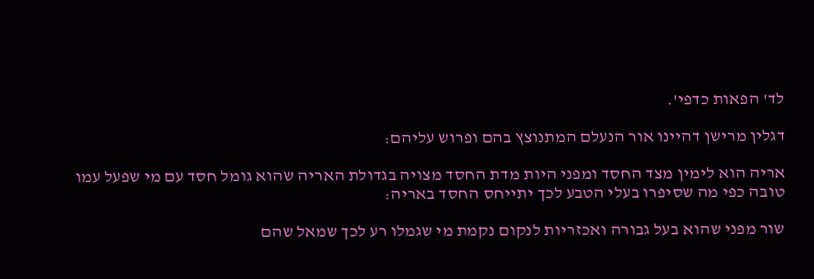לד' הפאות כדפי'.

דגלין מרישן דהיינו אור הנעלם המתנוצץ בהם ופרוש עליהם:

אריה הוא לימין מצד החסד ומפני היות מדת החסד מצויה בגדולת האריה שהוא גומל חסד עם מי שפעל עמו טובה כפי מה שסיפרו בעלי הטבע לכך יתייחס החסד באריה:

שור מפני שהוא בעל גבורה ואכזריות לנקום נקמת מי שגמלו רע לכך שמאל שהם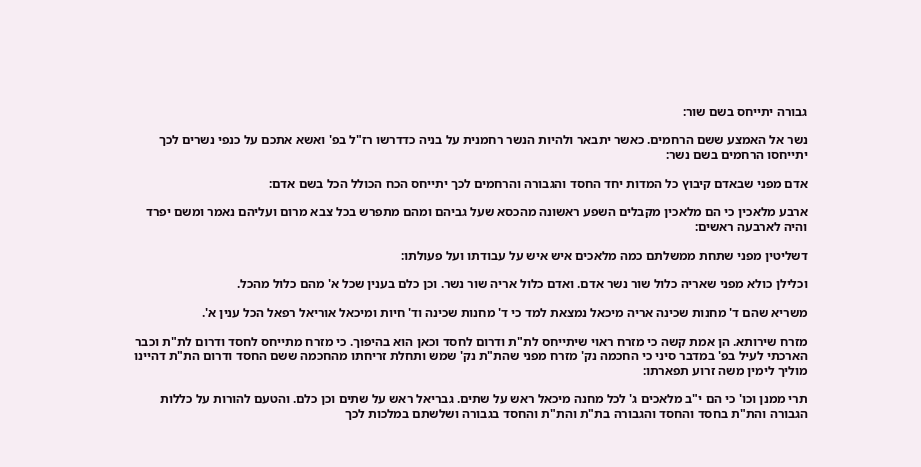גבורה יתייחס בשם שור:

נשר אל האמצע ששם הרחמים. כאשר יתבאר ולהיות הנשר רחמנית על בניה כדדרשו רז"ל בפ' ואשא אתכם על כנפי נשרים לכך יתייחסו הרחמים בשם נשר:

אדם מפני שבאדם קיבוץ כל המדות יחד החסד והגבורה והרחמים לכך יתייחס הכח הכולל הכל בשם אדם:

ארבע מלאכין כי הם מלאכין מקבלים השפע ראשונה מהכסא שעל גביהם ומהם מתפרש בכל צבא מרום ועליהם נאמר ומשם יפרד והיה לארבעה ראשים:

דשליטין מפני שתחת ממשלתם כמה מלאכים איש איש על עבודתו ועל פעולתו:

וכלילן כולא מפני שאריה כלול שור נשר אדם. ואדם כלול אריה שור נשר. וכן כלם בענין שכל א' מהם כלול מהכל.

משריא שהם ד' מחנות שכינה אריה מיכאל נמצאת למד כי ד' מחנות שכינה וד' חיות ומיכאל אוריאל רפאל הכל ענין א'.

מזרח שירותא. הן אמת קשה כי מזרח ראוי שיתייחס לת"ת ודרום לחסד וכאן הוא בהיפוך. כי מזרח מתייחס לחסד ודרום לת"ת וכבר הארכתי לעיל בפ' במדבר סיני כי החכמה נק' מזרח מפני שהת"ת נק' שמש ותחלת זריחתו מהחכמה ששם החסד ודרום הת"ת דהיינו מוליך לימין משה זרוע תפארתו:

תרי ממנן וכו' כי הם י"ב מלאכים ג' לכל מחנה מיכאל ראש על שתים. גבריאל ראש על שתים וכן כלם. והטעם להורות על כללות הגבורה והת"ת בחסד והחסד והגבורה בת"ת והת"ת והחסד בגבורה ושלשתם במלכות לכך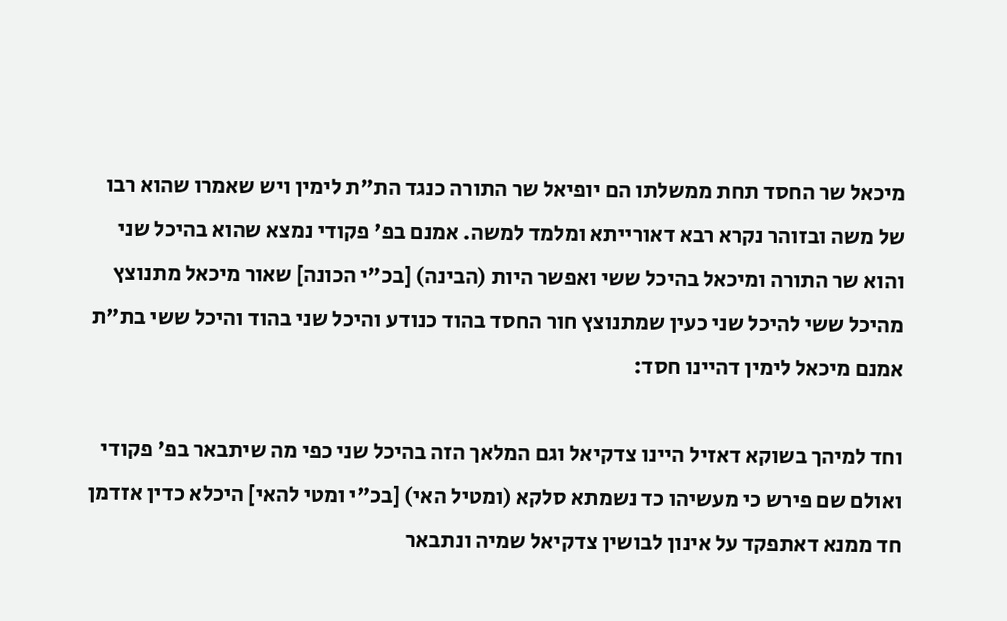מיכאל שר החסד תחת ממשלתו הם יופיאל שר התורה כנגד הת"ת לימין ויש שאמרו שהוא רבו של משה ובזוהר נקרא רבא דאורייתא ומלמד למשה. אמנם בפ' פקודי נמצא שהוא בהיכל שני והוא שר התורה ומיכאל בהיכל ששי ואפשר היות (הבינה) [בכ"י הכונה] שאור מיכאל מתנוצץ מהיכל ששי להיכל שני כעין שמתנוצץ חור החסד בהוד כנודע והיכל שני בהוד והיכל ששי בת"ת אמנם מיכאל לימין דהיינו חסד:

וחד למיהך בשוקא דאזיל היינו צדקיאל וגם המלאך הזה בהיכל שני כפי מה שיתבאר בפ' פקודי ואולם שם פירש כי מעשיהו כד נשמתא סלקא (ומטיל האי) [בכ"י ומטי להאי] היכלא כדין אזדמן חד ממנא דאתפקד על אינון לבושין צדקיאל שמיה ונתבאר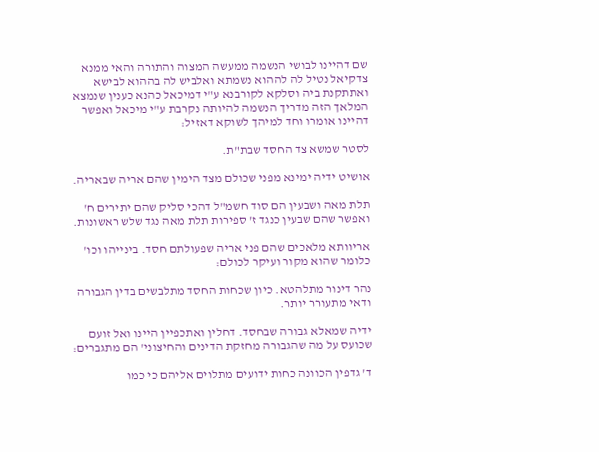שם דהיינו לבושי הנשמה ממעשה המצוה והתורה והאי ממנא צדקיאל נטיל לה לההוא נשמתא ואלביש לה בההוא לבישא ואתתקנת ביה וסלקא לקורבנא ע"י דמיכאל כהנא כענין שנמצא המלאך הזה מדריך הנשמה להיותה נקרבת ע"י מיכאל ואפשר דהיינו אומרו וחד למיהך לשוקא דאזיל:

לסטר שמשא צד החסד שבת"ת.

אושיט ידיה ימינא מפני שכולם מצד הימין שהם אריה שבאריה.

תלת מאה ושבעין הם סוד חשמ"ל דהכי סליק שהם יתירים ח' ואפשר שהם שבעין כנגד ז' ספירות תלת מאה נגד שלש ראשונות.

אריוותא מלאכים שהם פני אריה שפעולתם חסד. בינייהו וכו' כלומר שהוא מקור ועיקר לכולם:

נהר דינור מתלהטא. כיון שכחות החסד מתלבשים בדין הגבורה ודאי מתעורר יותר.

ידיה שמאלא גבורה שבחסד. דחלין ואתכפיין היינו ואל זועם שכועס על מה שהגבורה מחזקת הדינים והחיצוני' הם מתגברים:

ד' גדפין הכוונה כחות ידועים מתלוים אליהם כי כמו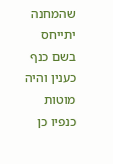שהמחנה יתייחס בשם כנף כענין והיה מוטות כנפיו כן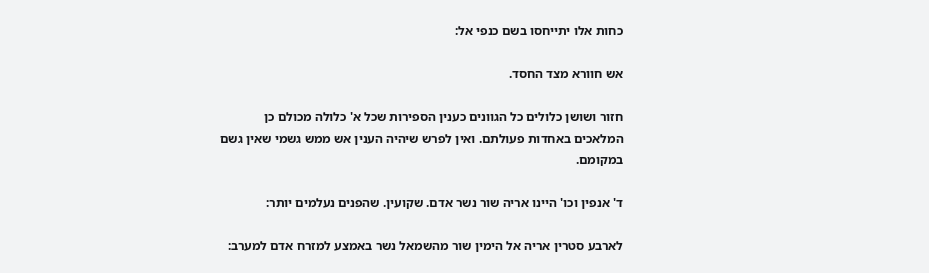כחות אלו יתייחסו בשם כנפי אל:

אש חוורא מצד החסד.

חזור ושושן כלולים כל הגוונים כענין הספירות שכל א' כלולה מכולם כן המלאכים באחדות פעולתם. ואין לפרש שיהיה הענין אש ממש גשמי שאין גשם במקומם.

ד' אנפין וכו' היינו אריה שור נשר אדם. שקועין. שהפנים נעלמים יותר:

לארבע סטרין אריה אל הימין שור מהשמאל נשר באמצע למזרח אדם למערב: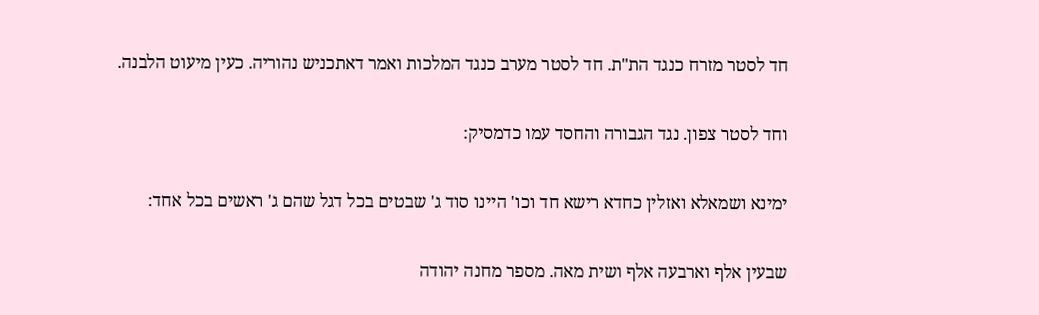חד לסטר מזרח כנגד הת"ת. חד לסטר מערב כנגד המלכות ואמר דאתכניש נהוריה. כעין מיעוט הלבנה.

וחד לסטר צפון. נגד הגבורה והחסד עמו כדמסיק:

ימינא ושמאלא ואזלין כחדא רישא חד וכו' היינו סוד ג' שבטים בכל דגל שהם ג' ראשים בכל אחד:

שבעין אלף וארבעה אלף ושית מאה. מספר מחנה יהודה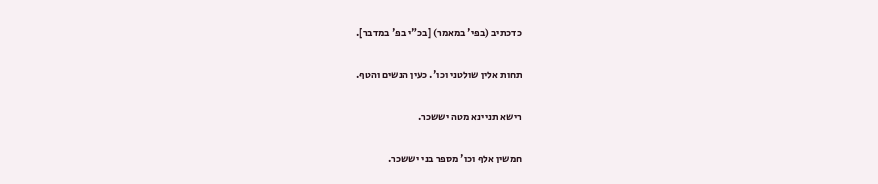כדכתיב (בפי' במאמר) [בכ"י בפ' במדבר].

תחות אלין שולטני וכו'. כעין הנשים והטף.

רישא תניינא מטה יששכר.

חמשין אלף וכו' מספר בני יששכר.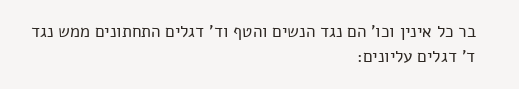בר כל אינין וכו' הם נגד הנשים והטף וד' דגלים התחתונים ממש נגד ד' דגלים עליונים: